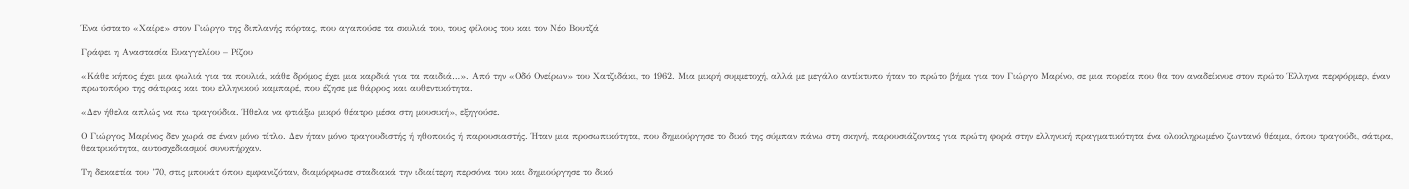Ένα ύστατο «Χαίρε» στον Γιώργο της διπλανής πόρτας, που αγαπούσε τα σκυλιά του, τους φίλους του και τον Νέο Βουτζά

Γράφει η Αναστασία Ευαγγελίου – Ρίζου

«Κάθε κήπος έχει μια φωλιά για τα πουλιά, κάθε δρόμος έχει μια καρδιά για τα παιδιά…». Από την «Οδό Ονείρων» του Χατζιδάκι, το 1962. Μια μικρή συμμετοχή, αλλά με μεγάλο αντίκτυπο ήταν το πρώτο βήμα για τον Γιώργο Μαρίνο, σε μια πορεία που θα τον αναδείκνυε στον πρώτο Έλληνα περφόρμερ, έναν πρωτοπόρο της σάτιρας και του ελληνικού καμπαρέ, που έζησε με θάρρος και αυθεντικότητα.

«Δεν ήθελα απλώς να πω τραγούδια. Ήθελα να φτιάξω μικρό θέατρο μέσα στη μουσική», εξηγούσε.

Ο Γιώργος Μαρίνος δεν χωρά σε έναν μόνο τίτλο. Δεν ήταν μόνο τραγουδιστής ή ηθοποιός ή παρουσιαστής. Ήταν μια προσωπικότητα, που δημιούργησε το δικό της σύμπαν πάνω στη σκηνή, παρουσιάζοντας για πρώτη φορά στην ελληνική πραγματικότητα ένα ολοκληρωμένο ζωντανό θέαμα, όπου τραγούδι, σάτιρα, θεατρικότητα, αυτοσχεδιασμοί συνυπήρχαν.

Τη δεκαετία του ’70, στις μπουάτ όπου εμφανιζόταν, διαμόρφωσε σταδιακά την ιδιαίτερη περσόνα του και δημιούργησε το δικό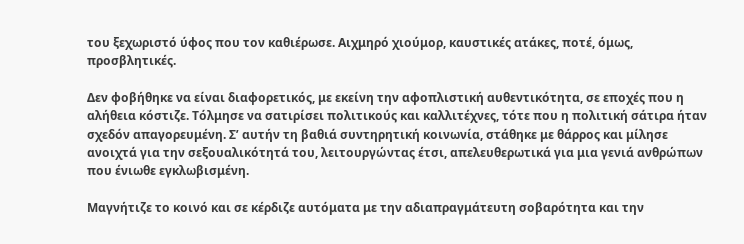του ξεχωριστό ύφος που τον καθιέρωσε. Αιχμηρό χιούμορ, καυστικές ατάκες, ποτέ, όμως, προσβλητικές.

Δεν φοβήθηκε να είναι διαφορετικός, με εκείνη την αφοπλιστική αυθεντικότητα, σε εποχές που η αλήθεια κόστιζε. Τόλμησε να σατιρίσει πολιτικούς και καλλιτέχνες, τότε που η πολιτική σάτιρα ήταν σχεδόν απαγορευμένη. Σ’ αυτήν τη βαθιά συντηρητική κοινωνία, στάθηκε με θάρρος και μίλησε ανοιχτά για την σεξουαλικότητά του, λειτουργώντας έτσι, απελευθερωτικά για μια γενιά ανθρώπων που ένιωθε εγκλωβισμένη.

Μαγνήτιζε το κοινό και σε κέρδιζε αυτόματα με την αδιαπραγμάτευτη σοβαρότητα και την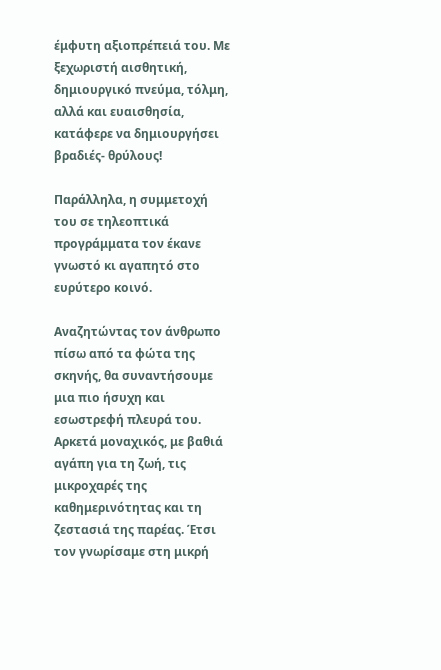έμφυτη αξιοπρέπειά του. Με ξεχωριστή αισθητική, δημιουργικό πνεύμα, τόλμη, αλλά και ευαισθησία, κατάφερε να δημιουργήσει βραδιές- θρύλους!

Παράλληλα, η συμμετοχή του σε τηλεοπτικά προγράμματα τον έκανε γνωστό κι αγαπητό στο ευρύτερο κοινό.

Αναζητώντας τον άνθρωπο πίσω από τα φώτα της σκηνής, θα συναντήσουμε μια πιο ήσυχη και εσωστρεφή πλευρά του. Αρκετά μοναχικός, με βαθιά αγάπη για τη ζωή, τις μικροχαρές της καθημερινότητας και τη ζεστασιά της παρέας. Έτσι τον γνωρίσαμε στη μικρή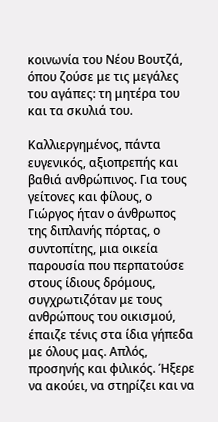κοινωνία του Νέου Βουτζά, όπου ζούσε με τις μεγάλες του αγάπες: τη μητέρα του και τα σκυλιά του.

Καλλιεργημένος, πάντα ευγενικός, αξιοπρεπής και βαθιά ανθρώπινος. Για τους γείτονες και φίλους, ο Γιώργος ήταν ο άνθρωπος της διπλανής πόρτας, ο συντοπίτης, μια οικεία παρουσία που περπατούσε στους ίδιους δρόμους, συγχρωτιζόταν με τους ανθρώπους του οικισμού, έπαιζε τένις στα ίδια γήπεδα με όλους μας. Απλός, προσηνής και φιλικός. Ήξερε να ακούει, να στηρίζει και να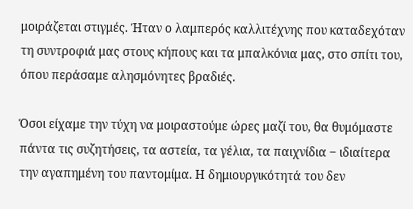μοιράζεται στιγμές. Ήταν ο λαμπερός καλλιτέχνης που καταδεχόταν τη συντροφιά μας στους κήπους και τα μπαλκόνια μας, στο σπίτι του, όπου περάσαμε αλησμόνητες βραδιές.

Όσοι είχαμε την τύχη να μοιραστούμε ώρες μαζί του, θα θυμόμαστε πάντα τις συζητήσεις, τα αστεία, τα γέλια, τα παιχνίδια ‒ ιδιαίτερα την αγαπημένη του παντομίμα. Η δημιουργικότητά του δεν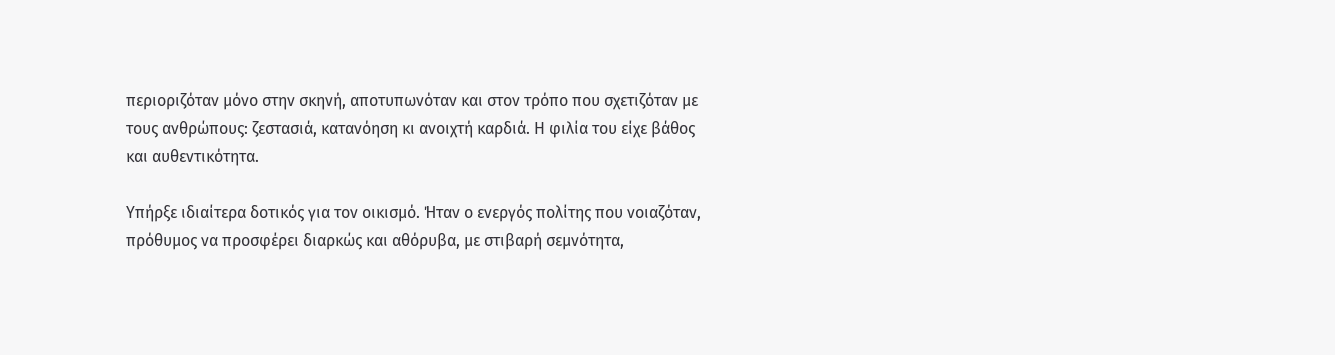περιοριζόταν μόνο στην σκηνή, αποτυπωνόταν και στον τρόπο που σχετιζόταν με τους ανθρώπους: ζεστασιά, κατανόηση κι ανοιχτή καρδιά. Η φιλία του είχε βάθος και αυθεντικότητα.

Υπήρξε ιδιαίτερα δοτικός για τον οικισμό. Ήταν ο ενεργός πολίτης που νοιαζόταν, πρόθυμος να προσφέρει διαρκώς και αθόρυβα, με στιβαρή σεμνότητα,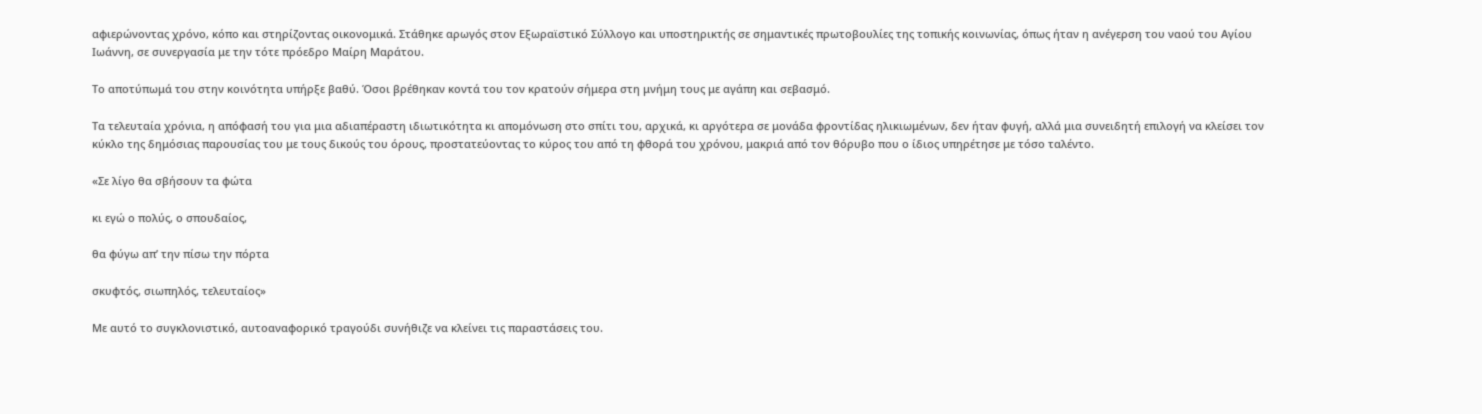αφιερώνοντας χρόνο, κόπο και στηρίζοντας οικονομικά. Στάθηκε αρωγός στον Εξωραϊστικό Σύλλογο και υποστηρικτής σε σημαντικές πρωτοβουλίες της τοπικής κοινωνίας, όπως ήταν η ανέγερση του ναού του Αγίου Ιωάννη, σε συνεργασία με την τότε πρόεδρο Μαίρη Μαράτου.

Το αποτύπωμά του στην κοινότητα υπήρξε βαθύ. Όσοι βρέθηκαν κοντά του τον κρατούν σήμερα στη μνήμη τους με αγάπη και σεβασμό.

Τα τελευταία χρόνια, η απόφασή του για μια αδιαπέραστη ιδιωτικότητα κι απομόνωση στο σπίτι του, αρχικά, κι αργότερα σε μονάδα φροντίδας ηλικιωμένων, δεν ήταν φυγή, αλλά μια συνειδητή επιλογή να κλείσει τον κύκλο της δημόσιας παρουσίας του με τους δικούς του όρους, προστατεύοντας το κύρος του από τη φθορά του χρόνου, μακριά από τον θόρυβο που ο ίδιος υπηρέτησε με τόσο ταλέντο.

«Σε λίγο θα σβήσουν τα φώτα

κι εγώ ο πολύς, ο σπουδαίος,

θα φύγω απ’ την πίσω την πόρτα

σκυφτός, σιωπηλός, τελευταίος»

Με αυτό το συγκλονιστικό, αυτοαναφορικό τραγούδι συνήθιζε να κλείνει τις παραστάσεις του.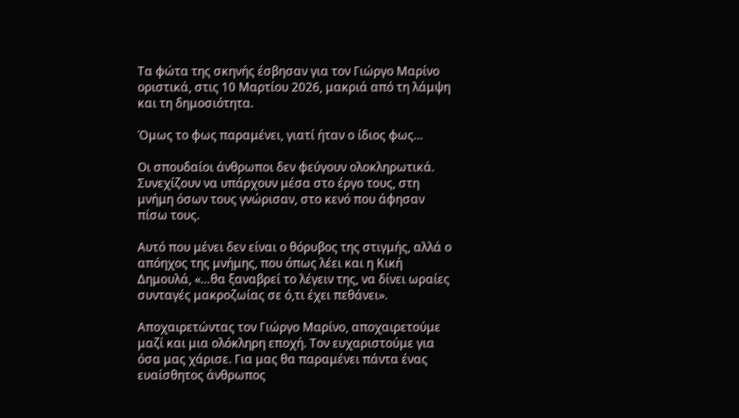Τα φώτα της σκηνής έσβησαν για τον Γιώργο Μαρίνο οριστικά, στις 10 Μαρτίου 2026, μακριά από τη λάμψη και τη δημοσιότητα.

Όμως το φως παραμένει, γιατί ήταν ο ίδιος φως…

Οι σπουδαίοι άνθρωποι δεν φεύγουν ολοκληρωτικά. Συνεχίζουν να υπάρχουν μέσα στο έργο τους, στη μνήμη όσων τους γνώρισαν, στο κενό που άφησαν πίσω τους.

Αυτό που μένει δεν είναι ο θόρυβος της στιγμής, αλλά ο απόηχος της μνήμης, που όπως λέει και η Κική Δημουλά, «…θα ξαναβρεί το λέγειν της, να δίνει ωραίες συνταγές μακροζωίας σε ό,τι έχει πεθάνει».

Αποχαιρετώντας τον Γιώργο Μαρίνο, αποχαιρετούμε μαζί και μια ολόκληρη εποχή. Τον ευχαριστούμε για όσα μας χάρισε. Για μας θα παραμένει πάντα ένας ευαίσθητος άνθρωπος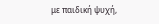με παιδική ψυχή,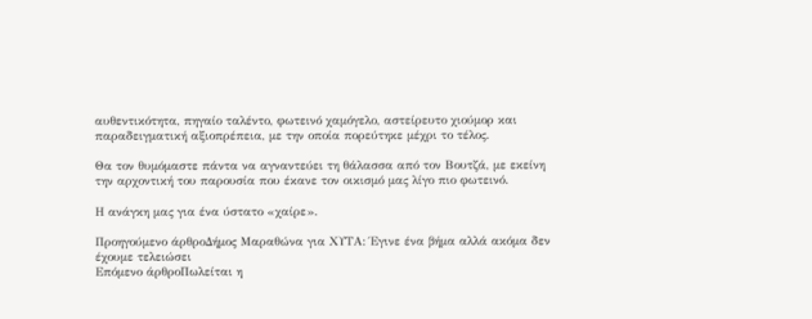αυθεντικότητα, πηγαίο ταλέντο, φωτεινό χαμόγελο, αστείρευτο χιούμορ και παραδειγματική αξιοπρέπεια, με την οποία πορεύτηκε μέχρι το τέλος.

Θα τον θυμόμαστε πάντα να αγναντεύει τη θάλασσα από τον Βουτζά, με εκείνη την αρχοντική του παρουσία που έκανε τον οικισμό μας λίγο πιο φωτεινό.

Η ανάγκη μας για ένα ύστατο «χαίρε».

Προηγούμενο άρθροΔήμος Μαραθώνα για ΧΥΤΑ: Έγινε ένα βήμα αλλά ακόμα δεν έχουμε τελειώσει
Επόμενο άρθροΠωλείται η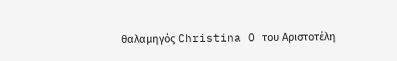θαλαμηγός Christina O του Αριστοτέλη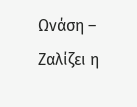Ωνάση – Ζαλίζει η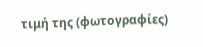τιμή της (φωτογραφίες)